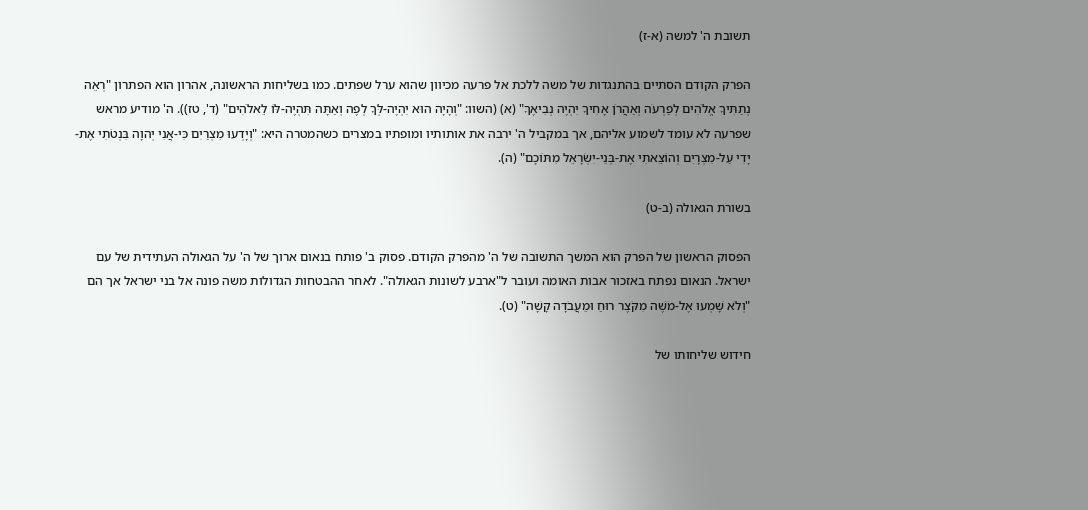תשובת ה' למשה (א-ז)

הפרק הקודם הסתיים בהתנגדות של משה ללכת אל פרעה מכיוון שהוא ערל שפתים. כמו בשליחות הראשונה, אהרון הוא הפתרון "רְאֵה נְתַתִּיךָ אֱלֹהִים לְפַרְעֹה וְאַהֲרֹן אָחִיךָ יִהְיֶה נְבִיאֶךָ" (א) (השוו: "וְהָיָה הוּא יִהְיֶה-לְּךָ לְפֶה וְאַתָּה תִּהְיֶה-לּוֹ לֵאלֹהִים" (ד', טז)). ה' מודיע מראש שפרעה לא עומד לשמוע אליהם, אך במקביל ה' ירבה את אותותיו ומופתיו במצרים כשהמטרה היא: "וְיָדְעוּ מִצְרַיִם כִּי-אֲנִי יְהוָה בִּנְטֹתִי אֶת-יָדִי עַל-מִצְרָיִם וְהוֹצֵאתִי אֶת-בְּנֵי-יִשְׂרָאֵל מִתּוֹכָם" (ה).

בשורת הגאולה (ב-ט)

הפסוק הראשון של הפרק הוא המשך התשובה של ה' מהפרק הקודם. פסוק ב' פותח בנאום ארוך של ה' על הגאולה העתידית של עם ישראל. הנאום נפתח באזכור אבות האומה ועובר ל"ארבע לשונות הגאולה". לאחר ההבטחות הגדולות משה פונה אל בני ישראל אך הם "וְלֹא שָׁמְעוּ אֶל-מֹשֶׁה מִקֹּצֶר רוּחַ וּמֵעֲבֹדָה קָשָׁה" (ט).

חידוש שליחותו של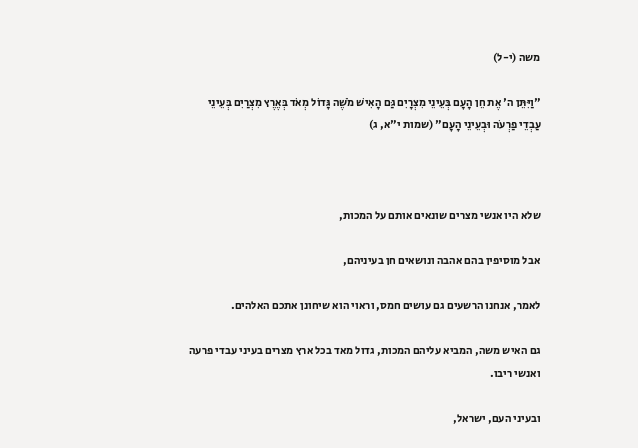משה (י-ל)

"וַיִּתֵּן ה' אֶת חֵן הָעָם בְּעֵינֵי מִצְרָיִם גַּם הָאִישׁ מֹשֶׁה גָּדוֹל מְאֹד בְּאֶרֶץ מִצְרַיִם בְּעֵינֵי עַבְדֵי פַרְעֹה וּבְעֵינֵי הָעָם" (שמות י"א, ג)



שלא היו אנשי מצרים שונאים אותם על המכות,

אבל מוסיפין בהם אהבה ונושאים חן בעיניהם,

לאמר, אנחנו הרשעים גם עושים חמס, וראוי הוא שיחונן אתכם האלהים.

גם האיש משה, המביא עליהם המכות, גדול מאד בכל ארץ מצרים בעיני עבדי פרעה ואנשי ריבו.

ובעיני העם, ישראל,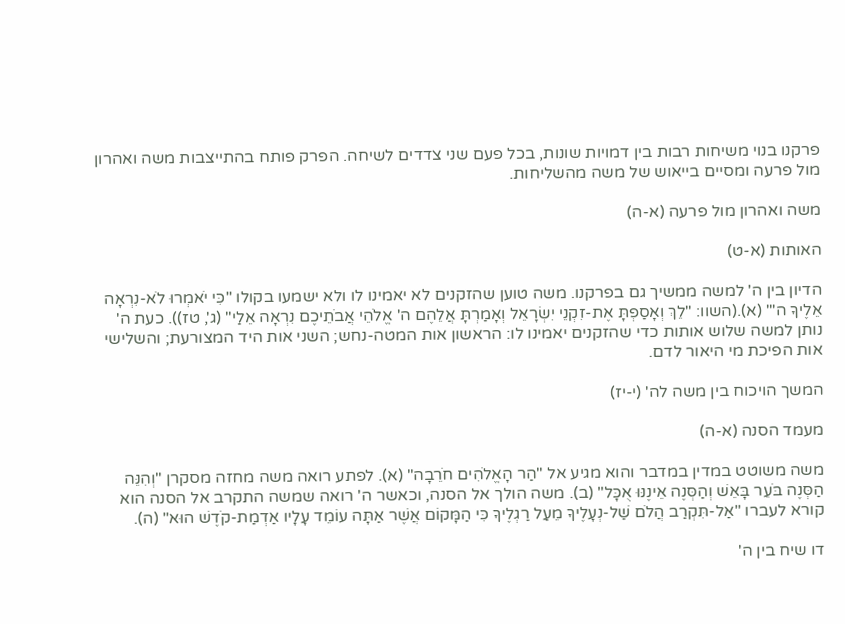פרקנו בנוי משיחות רבות בין דמויות שונות, בכל פעם שני צדדים לשיחה. הפרק פותח בהתייצבות משה ואהרון מול פרעה ומסיים בייאוש של משה מהשליחות.

משה ואהרון מול פרעה (א-ה)

האותות (א-ט)

הדיון בין ה' למשה ממשיך גם בפרקנו. משה טוען שהזקנים לא יאמינו לו ולא ישמעו בקולו "כִּי יֹאמְרוּ לֹא-נִרְאָה אֵלֶיךָ ה'" (א).(השוו: "לֵךְ וְאָסַפְתָּ אֶת-זִקְנֵי יִשְׂרָאֵל וְאָמַרְתָּ אֲלֵהֶם ה' אֱלֹהֵי אֲבֹתֵיכֶם נִרְאָה אֵלַי" (ג', טז)). כעת ה' נותן למשה שלוש אותות כדי שהזקנים יאמינו לו: הראשון אות המטה-נחש; השני אות היד המצורעת; והשלישי אות הפיכת מי היאור לדם.

המשך הויכוח בין משה לה' (י-יז)

מעמד הסנה (א-ה)

משה משוטט במדין במדבר והוא מגיע אל "הַר הָאֱלֹהִים חֹרֵבָה" (א). לפתע רואה משה מחזה מסקרן "וְהִנֵּה הַסְּנֶה בֹּעֵר בָּאֵשׁ וְהַסְּנֶה אֵינֶנּוּ אֻכָּל" (ב). משה הולך אל הסנה, וכאשר ה' רואה שמשה התקרב אל הסנה הוא קורא לעברו "אַל-תִּקְרַב הֲלֹם שַׁל-נְעָלֶיךָ מֵעַל רַגְלֶיךָ כִּי הַמָּקוֹם אֲשֶׁר אַתָּה עוֹמֵד עָלָיו אַדְמַת-קֹדֶשׁ הוּא" (ה).

דו שיח בין ה'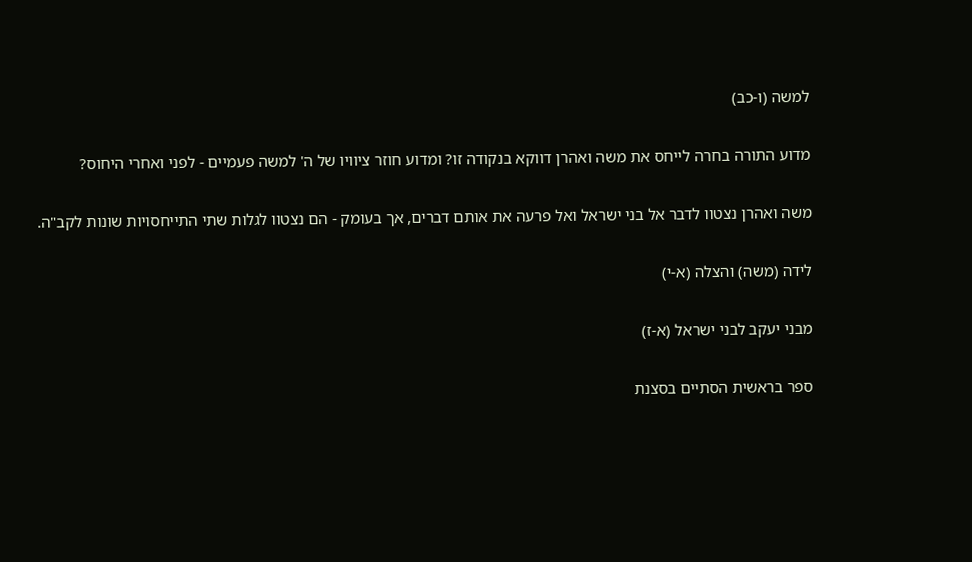למשה (ו-כב)

מדוע התורה בחרה לייחס את משה ואהרן דווקא בנקודה זו? ומדוע חוזר ציוויו של ה' למשה פעמיים - לפני ואחרי היחוס?

משה ואהרן נצטוו לדבר אל בני ישראל ואל פרעה את אותם דברים, אך בעומק - הם נצטוו לגלות שתי התייחסויות שונות לקב"ה.

לידה (משה) והצלה (א-י)

מבני יעקב לבני ישראל (א-ז)

ספר בראשית הסתיים בסצנת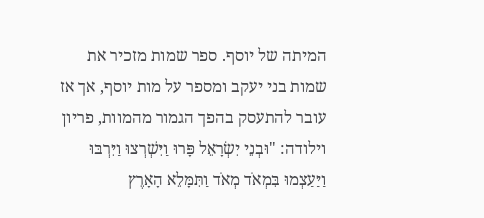המיתה של יוסף. ספר שמות מזכיר את שמות בני יעקב ומספר על מות יוסף, אך אז עובר להתעסק בהפך הגמור מהמוות, פריון וילודה: "וּבְנֵי יִשְׂרָאֵל פָּרוּ וַיִּשְׁרְצוּ וַיִּרְבּוּ וַיַּעַצְמוּ בִּמְאֹד מְאֹד וַתִּמָּלֵא הָאָרֶץ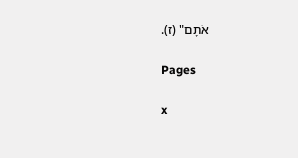אֹתָם" (ז).

Pages

x